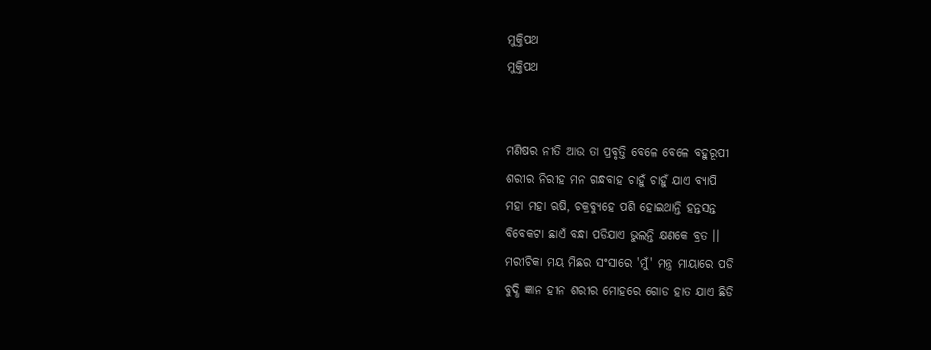ମୁକ୍ତିପଥ
ମୁକ୍ତିପଥ


ମଣିଷର ନୀତି ଆଉ ତା ପ୍ରବୃତ୍ତି ବେଳେ ବେଳେ ବହୁରୂପୀ
ଶରୀର ନିରୀହ ମନ ଗନ୍ଧବାହ ଚାହୁଁ ଚାହୁଁ ଯାଏ ବ୍ୟାପି
ମହା ମହା ଋଷି, ଚକ୍ରବ୍ୟୁହେ ପଶି ହୋଇଥାନ୍ତି ହନ୍ତସନ୍ତ
ବିବେକଟା ଛାଏଁ ବନ୍ଧା ପଡିଯାଏ ଭୁଲନ୍ତି କ୍ଷଣକେ ବ୍ରତ ।।
ମରୀଚିକା ମୟ ମିଛର ସଂସାରେ 'ମୁଁ' ମନ୍ତ୍ର ମାୟାରେ ପଡି
ବୁଦ୍ଧି ଜ୍ଞାନ ହୀନ ଶରୀର ମୋହରେ ଗୋଡ ହାତ ଯାଏ ଛିଡି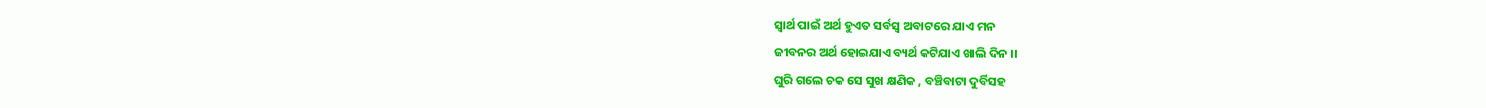ସ୍ବାର୍ଥ ପାଇଁ ଅର୍ଥ ହୁଏତ ସର୍ବସ୍ବ ଅବାଟରେ ଯାଏ ମନ
ଜୀବନର ଅର୍ଥ ହୋଇଯାଏ ବ୍ୟର୍ଥ କଟିଯାଏ ଖାଲି ଦିନ ।।
ଘୁରି ଗଲେ ଚକ ସେ ସୁଖ କ୍ଷଣିକ , ବଞ୍ଚିବାଟା ଦୁର୍ବିସହ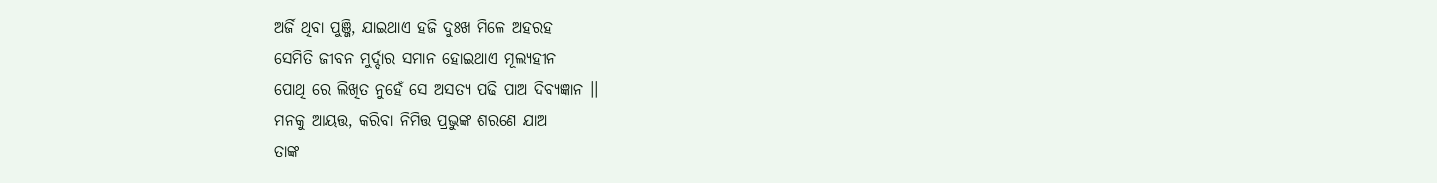ଅର୍ଜି ଥିବା ପୁଞ୍ଜି, ଯାଇଥାଏ ହଜି ଦୁଃଖ ମିଳେ ଅହରହ
ସେମିତି ଜୀବନ ମୁର୍ଦ୍ଦାର ସମାନ ହୋଇଥାଏ ମୂଲ୍ୟହୀନ
ପୋଥି ରେ ଲିଖିତ ନୁହେଁ ସେ ଅସତ୍ୟ ପଢି ପାଅ ଦିବ୍ୟଜ୍ଞାନ ।।
ମନକୁ ଆୟତ୍ତ, କରିବା ନିମିତ୍ତ ପ୍ରଭୁଙ୍କ ଶରଣେ ଯାଅ
ତାଙ୍କ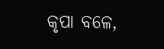କୃପା ବଳେ,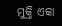ମୁକ୍ତି ଏକା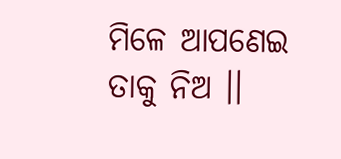ମିଳେ ଆପଣେଇ ତାକୁ ନିଅ ।।